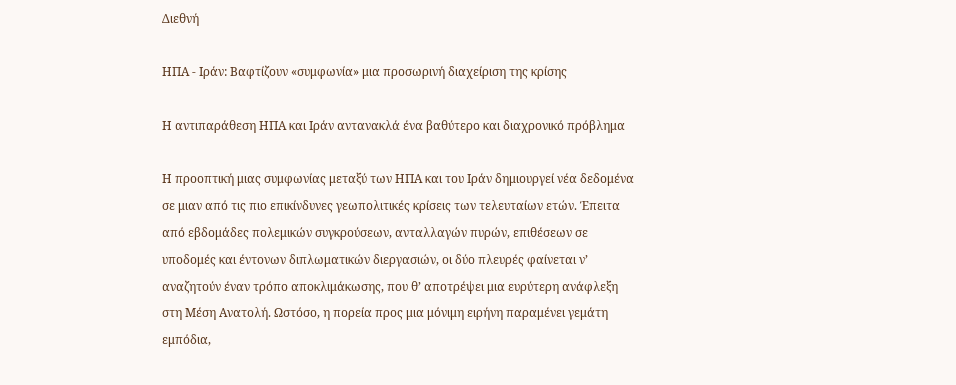Διεθνή

ΗΠΑ - Ιράν: Βαφτίζουν «συμφωνία» μια προσωρινή διαχείριση της κρίσης

Η αντιπαράθεση ΗΠΑ και Ιράν αντανακλά ένα βαθύτερο και διαχρονικό πρόβλημα

Η προοπτική μιας συμφωνίας μεταξύ των ΗΠΑ και του Ιράν δημιουργεί νέα δεδομένα σε μιαν από τις πιο επικίνδυνες γεωπολιτικές κρίσεις των τελευταίων ετών. Έπειτα από εβδομάδες πολεμικών συγκρούσεων, ανταλλαγών πυρών, επιθέσεων σε υποδομές και έντονων διπλωματικών διεργασιών, οι δύο πλευρές φαίνεται ν’ αναζητούν έναν τρόπο αποκλιμάκωσης, που θ’ αποτρέψει μια ευρύτερη ανάφλεξη στη Μέση Ανατολή. Ωστόσο, η πορεία προς μια μόνιμη ειρήνη παραμένει γεμάτη εμπόδια,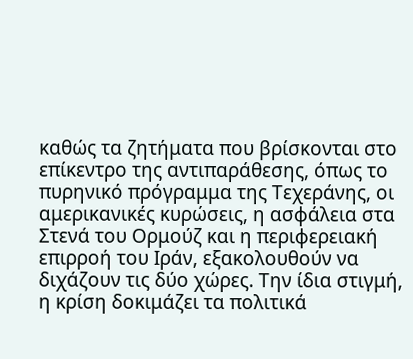καθώς τα ζητήματα που βρίσκονται στο επίκεντρο της αντιπαράθεσης, όπως το πυρηνικό πρόγραμμα της Τεχεράνης, οι αμερικανικές κυρώσεις, η ασφάλεια στα Στενά του Ορμούζ και η περιφερειακή επιρροή του Ιράν, εξακολουθούν να διχάζουν τις δύο χώρες. Την ίδια στιγμή, η κρίση δοκιμάζει τα πολιτικά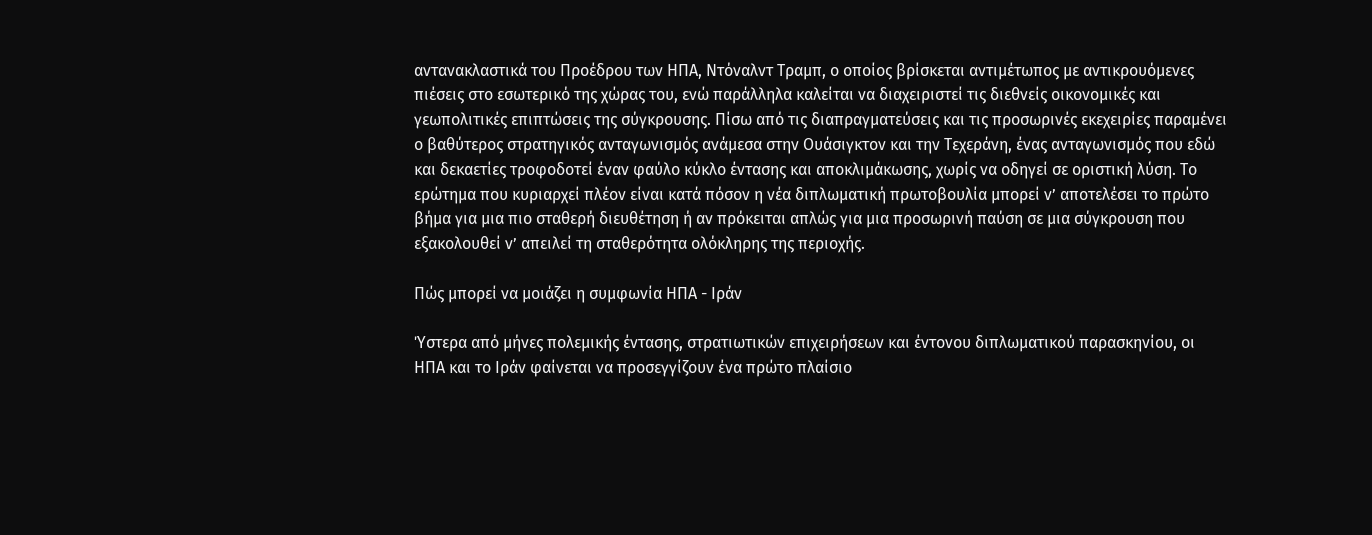αντανακλαστικά του Προέδρου των ΗΠΑ, Ντόναλντ Τραμπ, ο οποίος βρίσκεται αντιμέτωπος με αντικρουόμενες πιέσεις στο εσωτερικό της χώρας του, ενώ παράλληλα καλείται να διαχειριστεί τις διεθνείς οικονομικές και γεωπολιτικές επιπτώσεις της σύγκρουσης. Πίσω από τις διαπραγματεύσεις και τις προσωρινές εκεχειρίες παραμένει ο βαθύτερος στρατηγικός ανταγωνισμός ανάμεσα στην Ουάσιγκτον και την Τεχεράνη, ένας ανταγωνισμός που εδώ και δεκαετίες τροφοδοτεί έναν φαύλο κύκλο έντασης και αποκλιμάκωσης, χωρίς να οδηγεί σε οριστική λύση. Το ερώτημα που κυριαρχεί πλέον είναι κατά πόσον η νέα διπλωματική πρωτοβουλία μπορεί ν’ αποτελέσει το πρώτο βήμα για μια πιο σταθερή διευθέτηση ή αν πρόκειται απλώς για μια προσωρινή παύση σε μια σύγκρουση που εξακολουθεί ν’ απειλεί τη σταθερότητα ολόκληρης της περιοχής.

Πώς μπορεί να μοιάζει η συμφωνία ΗΠΑ - Ιράν

Ύστερα από μήνες πολεμικής έντασης, στρατιωτικών επιχειρήσεων και έντονου διπλωματικού παρασκηνίου, οι ΗΠΑ και το Ιράν φαίνεται να προσεγγίζουν ένα πρώτο πλαίσιο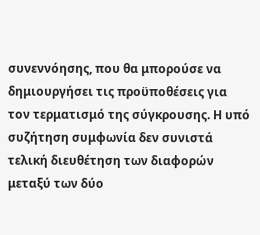συνεννόησης, που θα μπορούσε να δημιουργήσει τις προϋποθέσεις για τον τερματισμό της σύγκρουσης. Η υπό συζήτηση συμφωνία δεν συνιστά τελική διευθέτηση των διαφορών μεταξύ των δύο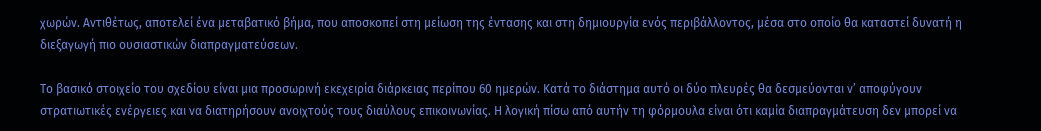χωρών. Αντιθέτως, αποτελεί ένα μεταβατικό βήμα, που αποσκοπεί στη μείωση της έντασης και στη δημιουργία ενός περιβάλλοντος, μέσα στο οποίο θα καταστεί δυνατή η διεξαγωγή πιο ουσιαστικών διαπραγματεύσεων.

Το βασικό στοιχείο του σχεδίου είναι μια προσωρινή εκεχειρία διάρκειας περίπου 60 ημερών. Κατά το διάστημα αυτό οι δύο πλευρές θα δεσμεύονται ν’ αποφύγουν στρατιωτικές ενέργειες και να διατηρήσουν ανοιχτούς τους διαύλους επικοινωνίας. Η λογική πίσω από αυτήν τη φόρμουλα είναι ότι καμία διαπραγμάτευση δεν μπορεί να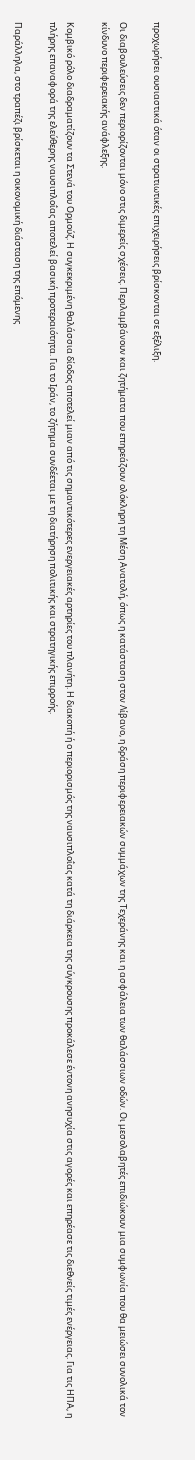προχωρήσει ουσιαστικά όταν οι στρατιωτικές επιχειρήσεις βρίσκονται σε εξέλιξη.

Οι διαβουλεύσεις δεν περιορίζονται μόνο στις διμερείς σχέσεις. Περιλαμβάνουν και ζητήματα που επηρεάζουν ολόκληρη τη Μέση Ανατολή, όπως η κατάσταση στον Λίβανο, η δράση περιφερειακών συμμάχων της Τεχεράνης και η ασφάλεια των θαλάσσιων οδών. Οι μεσολαβητές επιδιώκουν μια συμφωνία που θα μειώσει συνολικά τον κίνδυνο περιφερειακής ανάφλεξης.

Κομβικό ρόλο διαδραματίζουν τα Στενά του Ορμούζ. Η συγκεκριμένη θαλάσσια δίοδος αποτελεί μιαν από τις σημαντικότερες ενεργειακές αρτηρίες του πλανήτη. Η διακοπή ή ο περιορισμός της ναυσιπλοΐας κατά τη διάρκεια της σύγκρουσης προκάλεσε έντονη ανησυχία στις αγορές και επηρέασε τις διεθνείς τιμές ενέργειας. Για τις ΗΠΑ, η πλήρης επαναφορά της ελεύθερης ναυσιπλοΐας αποτελεί βασική προτεραιότητα. Για το Ιράν, το ζήτημα συνδέεται με τη διατήρηση πολιτικής και στρατηγικής επιρροής.

Παράλληλα, στο τραπέζι βρίσκεται η οικονομική διάσταση της επόμενης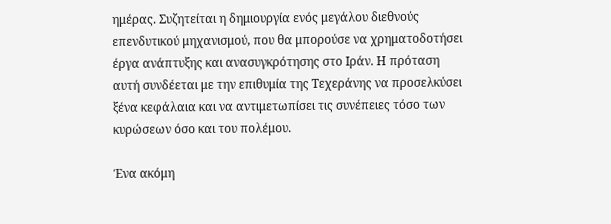ημέρας. Συζητείται η δημιουργία ενός μεγάλου διεθνούς επενδυτικού μηχανισμού, που θα μπορούσε να χρηματοδοτήσει έργα ανάπτυξης και ανασυγκρότησης στο Ιράν. Η πρόταση αυτή συνδέεται με την επιθυμία της Τεχεράνης να προσελκύσει ξένα κεφάλαια και να αντιμετωπίσει τις συνέπειες τόσο των κυρώσεων όσο και του πολέμου.

Ένα ακόμη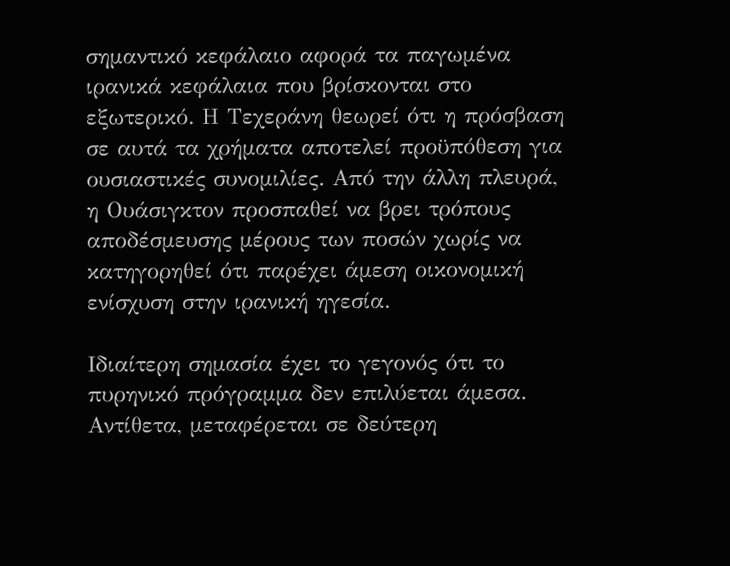σημαντικό κεφάλαιο αφορά τα παγωμένα ιρανικά κεφάλαια που βρίσκονται στο εξωτερικό. Η Τεχεράνη θεωρεί ότι η πρόσβαση σε αυτά τα χρήματα αποτελεί προϋπόθεση για ουσιαστικές συνομιλίες. Από την άλλη πλευρά, η Ουάσιγκτον προσπαθεί να βρει τρόπους αποδέσμευσης μέρους των ποσών χωρίς να κατηγορηθεί ότι παρέχει άμεση οικονομική ενίσχυση στην ιρανική ηγεσία.

Ιδιαίτερη σημασία έχει το γεγονός ότι το πυρηνικό πρόγραμμα δεν επιλύεται άμεσα. Αντίθετα, μεταφέρεται σε δεύτερη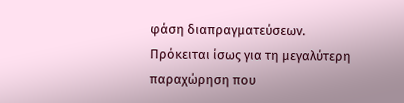φάση διαπραγματεύσεων. Πρόκειται ίσως για τη μεγαλύτερη παραχώρηση που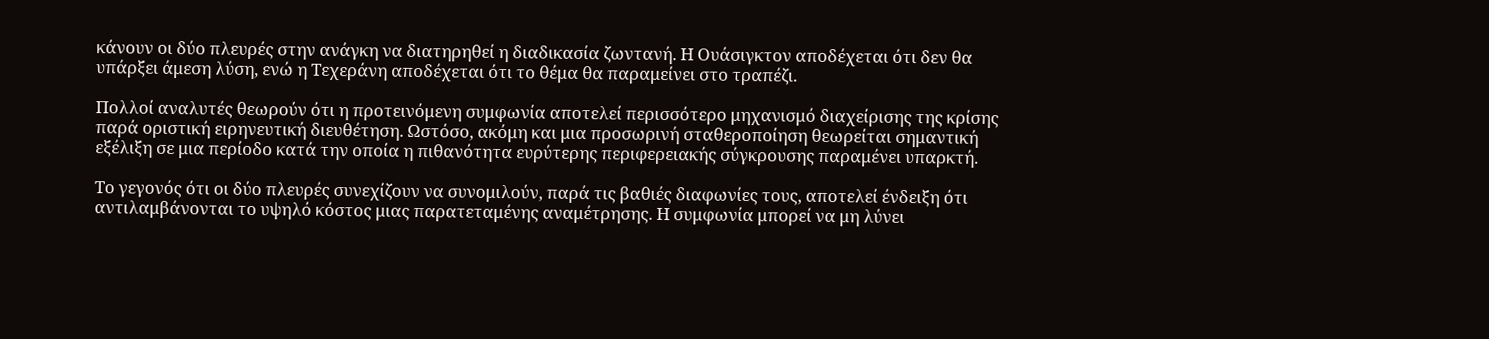κάνουν οι δύο πλευρές στην ανάγκη να διατηρηθεί η διαδικασία ζωντανή. Η Ουάσιγκτον αποδέχεται ότι δεν θα υπάρξει άμεση λύση, ενώ η Τεχεράνη αποδέχεται ότι το θέμα θα παραμείνει στο τραπέζι.

Πολλοί αναλυτές θεωρούν ότι η προτεινόμενη συμφωνία αποτελεί περισσότερο μηχανισμό διαχείρισης της κρίσης παρά οριστική ειρηνευτική διευθέτηση. Ωστόσο, ακόμη και μια προσωρινή σταθεροποίηση θεωρείται σημαντική εξέλιξη σε μια περίοδο κατά την οποία η πιθανότητα ευρύτερης περιφερειακής σύγκρουσης παραμένει υπαρκτή.

Το γεγονός ότι οι δύο πλευρές συνεχίζουν να συνομιλούν, παρά τις βαθιές διαφωνίες τους, αποτελεί ένδειξη ότι αντιλαμβάνονται το υψηλό κόστος μιας παρατεταμένης αναμέτρησης. Η συμφωνία μπορεί να μη λύνει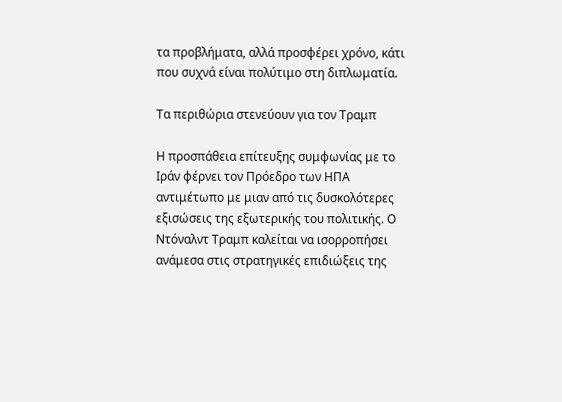τα προβλήματα, αλλά προσφέρει χρόνο, κάτι που συχνά είναι πολύτιμο στη διπλωματία.

Τα περιθώρια στενεύουν για τον Τραμπ

Η προσπάθεια επίτευξης συμφωνίας με το Ιράν φέρνει τον Πρόεδρο των ΗΠΑ αντιμέτωπο με μιαν από τις δυσκολότερες εξισώσεις της εξωτερικής του πολιτικής. Ο Ντόναλντ Τραμπ καλείται να ισορροπήσει ανάμεσα στις στρατηγικές επιδιώξεις της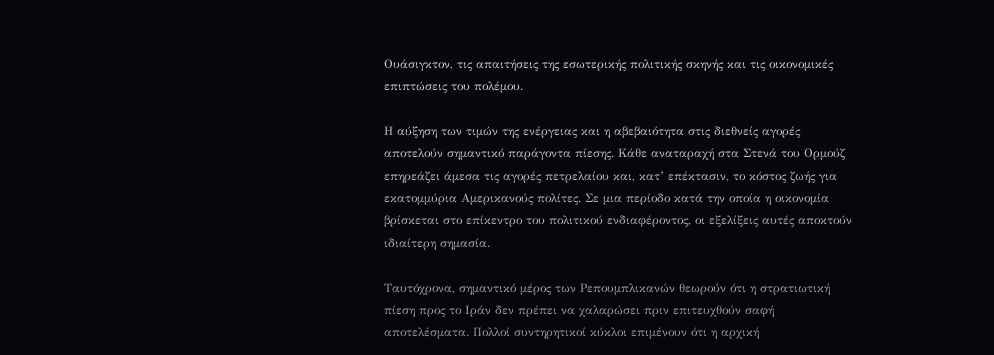Ουάσιγκτον, τις απαιτήσεις της εσωτερικής πολιτικής σκηνής και τις οικονομικές επιπτώσεις του πολέμου.

Η αύξηση των τιμών της ενέργειας και η αβεβαιότητα στις διεθνείς αγορές αποτελούν σημαντικό παράγοντα πίεσης. Κάθε αναταραχή στα Στενά του Ορμούζ επηρεάζει άμεσα τις αγορές πετρελαίου και, κατ’ επέκτασιν, το κόστος ζωής για εκατομμύρια Αμερικανούς πολίτες. Σε μια περίοδο κατά την οποία η οικονομία βρίσκεται στο επίκεντρο του πολιτικού ενδιαφέροντος, οι εξελίξεις αυτές αποκτούν ιδιαίτερη σημασία.

Ταυτόχρονα, σημαντικό μέρος των Ρεπουμπλικανών θεωρούν ότι η στρατιωτική πίεση προς το Ιράν δεν πρέπει να χαλαρώσει πριν επιτευχθούν σαφή αποτελέσματα. Πολλοί συντηρητικοί κύκλοι επιμένουν ότι η αρχική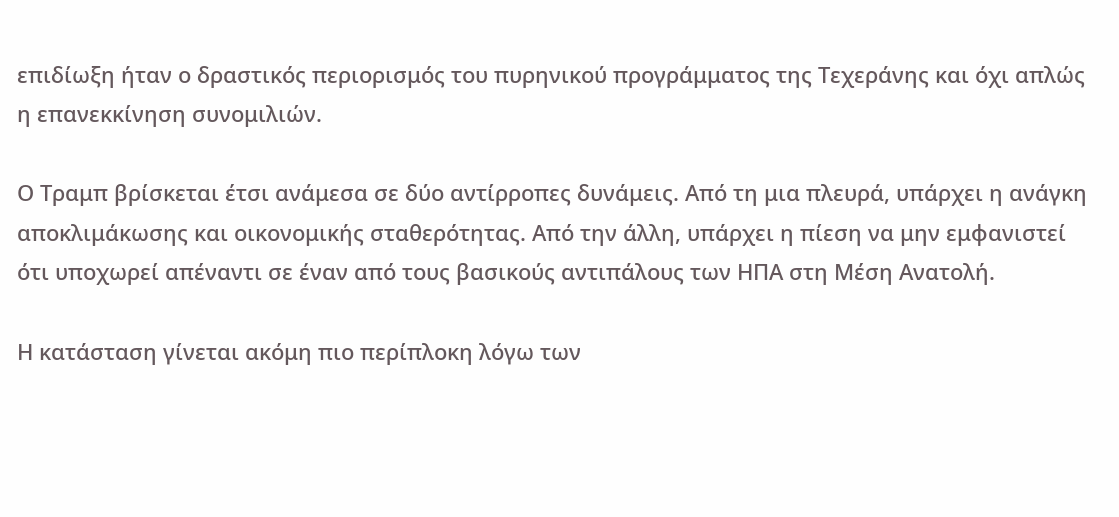επιδίωξη ήταν ο δραστικός περιορισμός του πυρηνικού προγράμματος της Τεχεράνης και όχι απλώς η επανεκκίνηση συνομιλιών.

Ο Τραμπ βρίσκεται έτσι ανάμεσα σε δύο αντίρροπες δυνάμεις. Από τη μια πλευρά, υπάρχει η ανάγκη αποκλιμάκωσης και οικονομικής σταθερότητας. Από την άλλη, υπάρχει η πίεση να μην εμφανιστεί ότι υποχωρεί απέναντι σε έναν από τους βασικούς αντιπάλους των ΗΠΑ στη Μέση Ανατολή.

Η κατάσταση γίνεται ακόμη πιο περίπλοκη λόγω των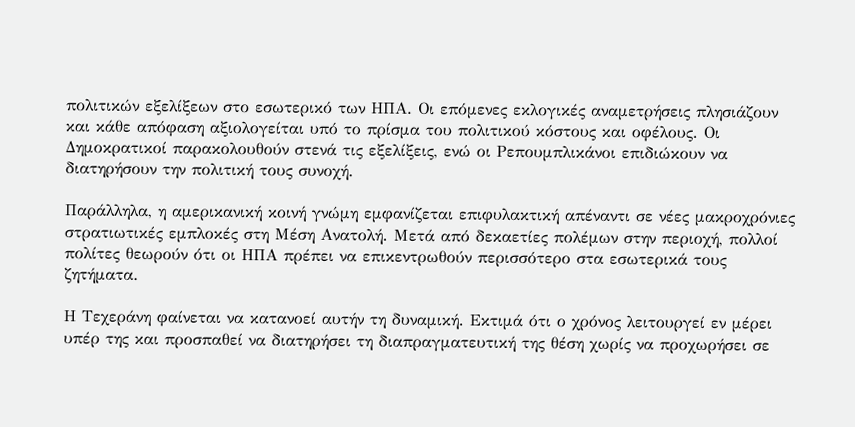πολιτικών εξελίξεων στο εσωτερικό των ΗΠΑ. Οι επόμενες εκλογικές αναμετρήσεις πλησιάζουν και κάθε απόφαση αξιολογείται υπό το πρίσμα του πολιτικού κόστους και οφέλους. Οι Δημοκρατικοί παρακολουθούν στενά τις εξελίξεις, ενώ οι Ρεπουμπλικάνοι επιδιώκουν να διατηρήσουν την πολιτική τους συνοχή.

Παράλληλα, η αμερικανική κοινή γνώμη εμφανίζεται επιφυλακτική απέναντι σε νέες μακροχρόνιες στρατιωτικές εμπλοκές στη Μέση Ανατολή. Μετά από δεκαετίες πολέμων στην περιοχή, πολλοί πολίτες θεωρούν ότι οι ΗΠΑ πρέπει να επικεντρωθούν περισσότερο στα εσωτερικά τους ζητήματα.

Η Τεχεράνη φαίνεται να κατανοεί αυτήν τη δυναμική. Εκτιμά ότι ο χρόνος λειτουργεί εν μέρει υπέρ της και προσπαθεί να διατηρήσει τη διαπραγματευτική της θέση χωρίς να προχωρήσει σε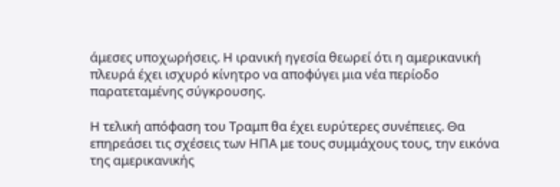άμεσες υποχωρήσεις. Η ιρανική ηγεσία θεωρεί ότι η αμερικανική πλευρά έχει ισχυρό κίνητρο να αποφύγει μια νέα περίοδο παρατεταμένης σύγκρουσης.

Η τελική απόφαση του Τραμπ θα έχει ευρύτερες συνέπειες. Θα επηρεάσει τις σχέσεις των ΗΠΑ με τους συμμάχους τους, την εικόνα της αμερικανικής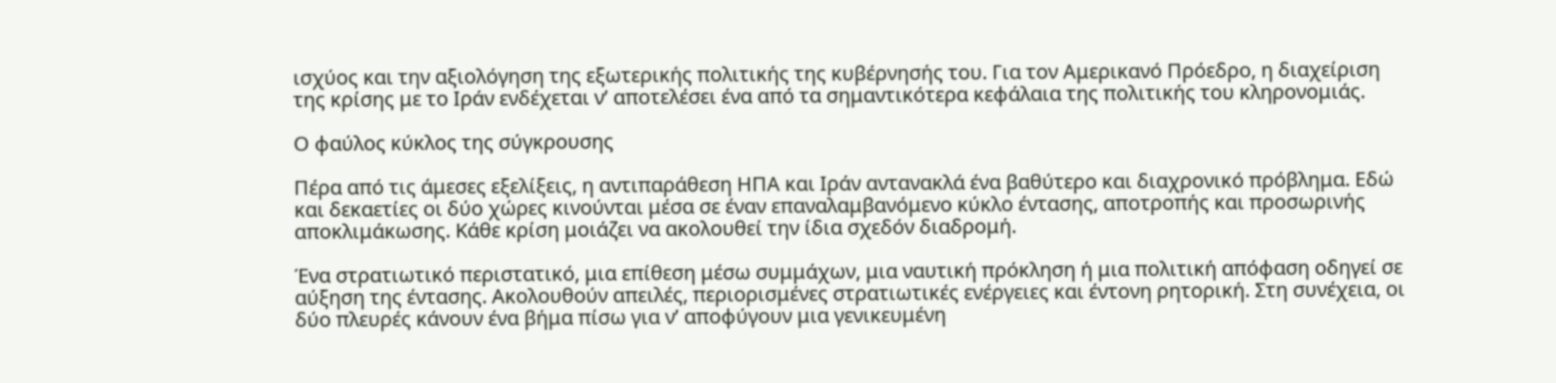ισχύος και την αξιολόγηση της εξωτερικής πολιτικής της κυβέρνησής του. Για τον Αμερικανό Πρόεδρο, η διαχείριση της κρίσης με το Ιράν ενδέχεται ν’ αποτελέσει ένα από τα σημαντικότερα κεφάλαια της πολιτικής του κληρονομιάς.

Ο φαύλος κύκλος της σύγκρουσης

Πέρα από τις άμεσες εξελίξεις, η αντιπαράθεση ΗΠΑ και Ιράν αντανακλά ένα βαθύτερο και διαχρονικό πρόβλημα. Εδώ και δεκαετίες οι δύο χώρες κινούνται μέσα σε έναν επαναλαμβανόμενο κύκλο έντασης, αποτροπής και προσωρινής αποκλιμάκωσης. Κάθε κρίση μοιάζει να ακολουθεί την ίδια σχεδόν διαδρομή.

Ένα στρατιωτικό περιστατικό, μια επίθεση μέσω συμμάχων, μια ναυτική πρόκληση ή μια πολιτική απόφαση οδηγεί σε αύξηση της έντασης. Ακολουθούν απειλές, περιορισμένες στρατιωτικές ενέργειες και έντονη ρητορική. Στη συνέχεια, οι δύο πλευρές κάνουν ένα βήμα πίσω για ν’ αποφύγουν μια γενικευμένη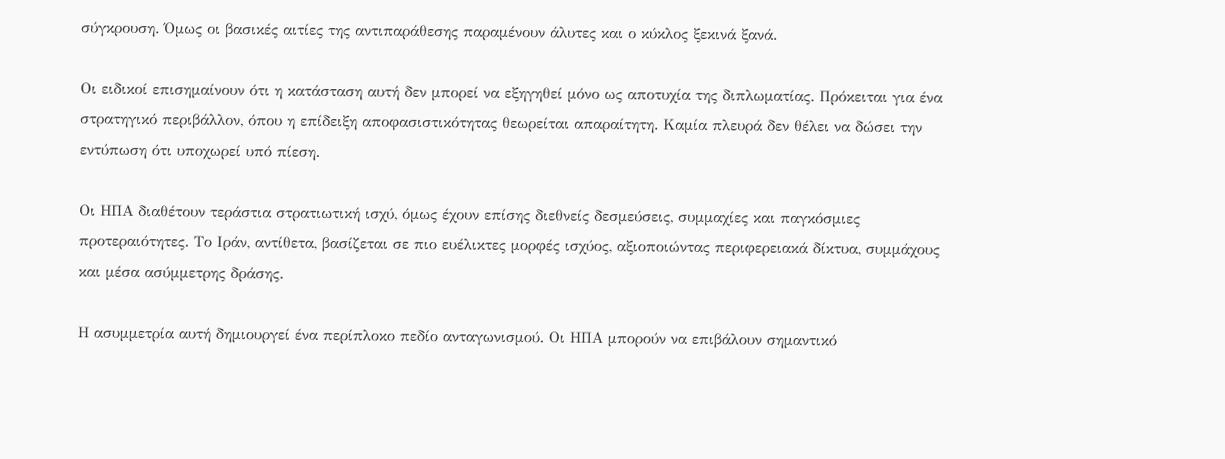σύγκρουση. Όμως οι βασικές αιτίες της αντιπαράθεσης παραμένουν άλυτες και ο κύκλος ξεκινά ξανά.

Οι ειδικοί επισημαίνουν ότι η κατάσταση αυτή δεν μπορεί να εξηγηθεί μόνο ως αποτυχία της διπλωματίας. Πρόκειται για ένα στρατηγικό περιβάλλον, όπου η επίδειξη αποφασιστικότητας θεωρείται απαραίτητη. Καμία πλευρά δεν θέλει να δώσει την εντύπωση ότι υποχωρεί υπό πίεση.

Οι ΗΠΑ διαθέτουν τεράστια στρατιωτική ισχύ, όμως έχουν επίσης διεθνείς δεσμεύσεις, συμμαχίες και παγκόσμιες προτεραιότητες. Το Ιράν, αντίθετα, βασίζεται σε πιο ευέλικτες μορφές ισχύος, αξιοποιώντας περιφερειακά δίκτυα, συμμάχους και μέσα ασύμμετρης δράσης.

Η ασυμμετρία αυτή δημιουργεί ένα περίπλοκο πεδίο ανταγωνισμού. Οι ΗΠΑ μπορούν να επιβάλουν σημαντικό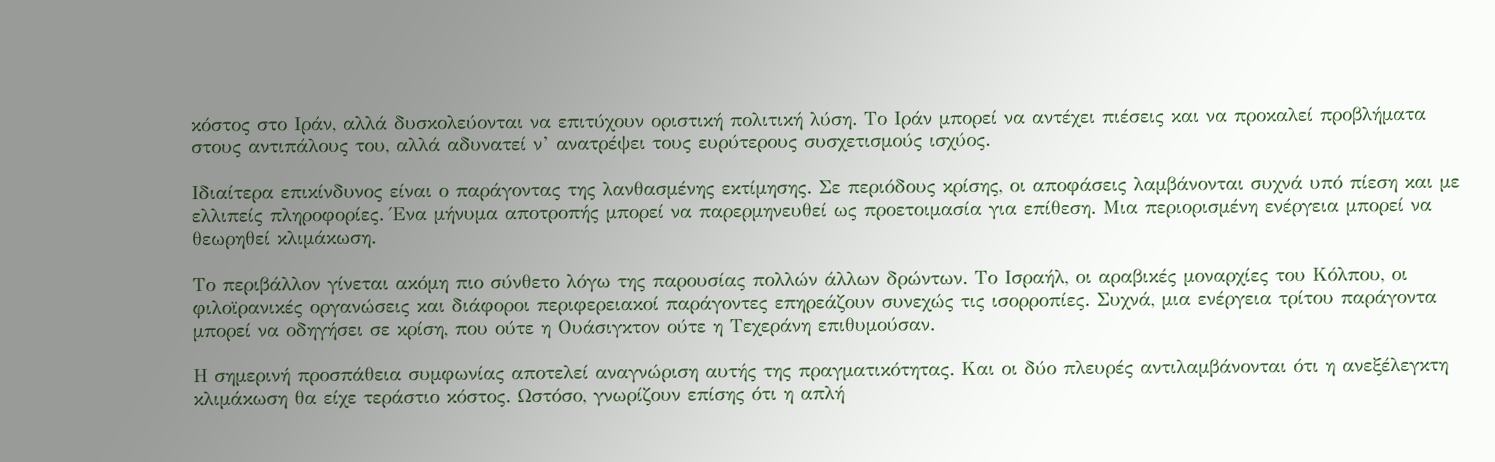κόστος στο Ιράν, αλλά δυσκολεύονται να επιτύχουν οριστική πολιτική λύση. Το Ιράν μπορεί να αντέχει πιέσεις και να προκαλεί προβλήματα στους αντιπάλους του, αλλά αδυνατεί ν’ ανατρέψει τους ευρύτερους συσχετισμούς ισχύος.

Ιδιαίτερα επικίνδυνος είναι ο παράγοντας της λανθασμένης εκτίμησης. Σε περιόδους κρίσης, οι αποφάσεις λαμβάνονται συχνά υπό πίεση και με ελλιπείς πληροφορίες. Ένα μήνυμα αποτροπής μπορεί να παρερμηνευθεί ως προετοιμασία για επίθεση. Μια περιορισμένη ενέργεια μπορεί να θεωρηθεί κλιμάκωση.

Το περιβάλλον γίνεται ακόμη πιο σύνθετο λόγω της παρουσίας πολλών άλλων δρώντων. Το Ισραήλ, οι αραβικές μοναρχίες του Κόλπου, οι φιλοϊρανικές οργανώσεις και διάφοροι περιφερειακοί παράγοντες επηρεάζουν συνεχώς τις ισορροπίες. Συχνά, μια ενέργεια τρίτου παράγοντα μπορεί να οδηγήσει σε κρίση, που ούτε η Ουάσιγκτον ούτε η Τεχεράνη επιθυμούσαν.

Η σημερινή προσπάθεια συμφωνίας αποτελεί αναγνώριση αυτής της πραγματικότητας. Και οι δύο πλευρές αντιλαμβάνονται ότι η ανεξέλεγκτη κλιμάκωση θα είχε τεράστιο κόστος. Ωστόσο, γνωρίζουν επίσης ότι η απλή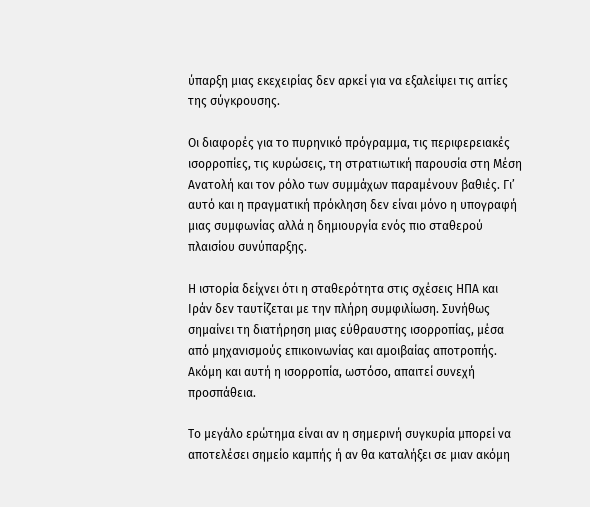ύπαρξη μιας εκεχειρίας δεν αρκεί για να εξαλείψει τις αιτίες της σύγκρουσης.

Οι διαφορές για το πυρηνικό πρόγραμμα, τις περιφερειακές ισορροπίες, τις κυρώσεις, τη στρατιωτική παρουσία στη Μέση Ανατολή και τον ρόλο των συμμάχων παραμένουν βαθιές. Γι’ αυτό και η πραγματική πρόκληση δεν είναι μόνο η υπογραφή μιας συμφωνίας αλλά η δημιουργία ενός πιο σταθερού πλαισίου συνύπαρξης.

Η ιστορία δείχνει ότι η σταθερότητα στις σχέσεις ΗΠΑ και Ιράν δεν ταυτίζεται με την πλήρη συμφιλίωση. Συνήθως σημαίνει τη διατήρηση μιας εύθραυστης ισορροπίας, μέσα από μηχανισμούς επικοινωνίας και αμοιβαίας αποτροπής. Ακόμη και αυτή η ισορροπία, ωστόσο, απαιτεί συνεχή προσπάθεια.

Το μεγάλο ερώτημα είναι αν η σημερινή συγκυρία μπορεί να αποτελέσει σημείο καμπής ή αν θα καταλήξει σε μιαν ακόμη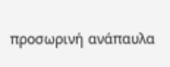προσωρινή ανάπαυλα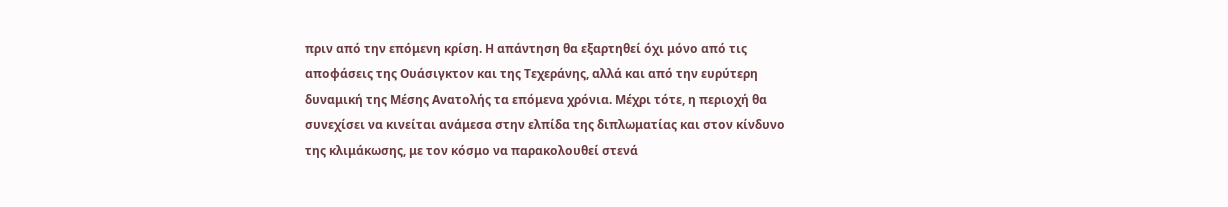πριν από την επόμενη κρίση. Η απάντηση θα εξαρτηθεί όχι μόνο από τις αποφάσεις της Ουάσιγκτον και της Τεχεράνης, αλλά και από την ευρύτερη δυναμική της Μέσης Ανατολής τα επόμενα χρόνια. Μέχρι τότε, η περιοχή θα συνεχίσει να κινείται ανάμεσα στην ελπίδα της διπλωματίας και στον κίνδυνο της κλιμάκωσης, με τον κόσμο να παρακολουθεί στενά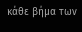κάθε βήμα των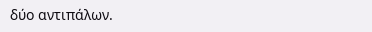δύο αντιπάλων.